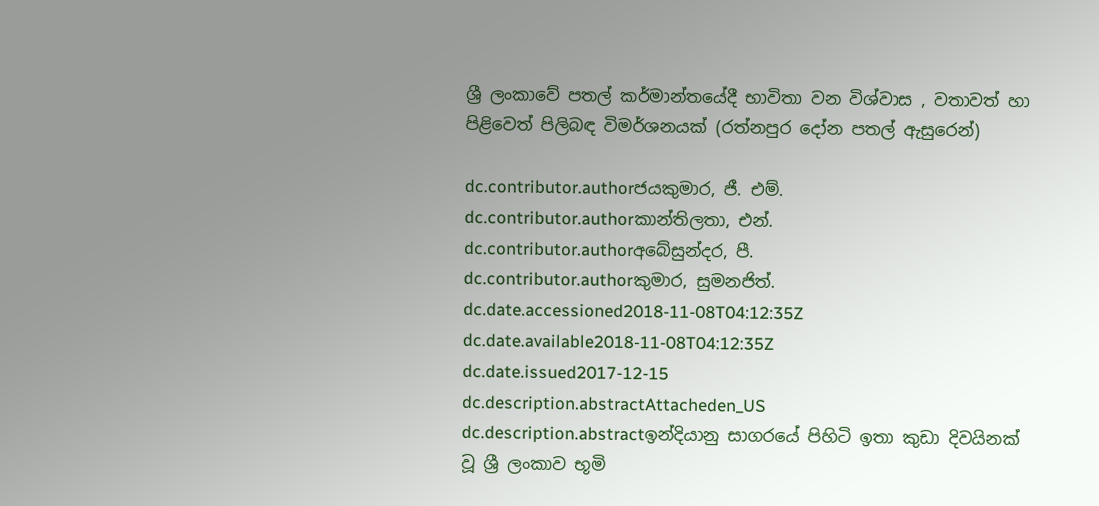ශ්‍රී ලංකාවේ පතල් කර්මාන්තයේදී භාවිතා වන විශ්වාස , වතාවත් හා පිළිවෙත් පිලිබඳ විමර්ශනයක් (රත්නපුර දෝන පතල් ඇසුරෙන්)

dc.contributor.authorජයකුමාර, ජී. එම්.
dc.contributor.authorකාන්තිලතා, එන්.
dc.contributor.authorඅබේසුන්දර, පී.
dc.contributor.authorකුමාර, සුමනජිත්.
dc.date.accessioned2018-11-08T04:12:35Z
dc.date.available2018-11-08T04:12:35Z
dc.date.issued2017-12-15
dc.description.abstractAttacheden_US
dc.description.abstractඉන්දියානු සාගරයේ පිහිටි ඉතා කුඩා දිවයිනක් වූ ශ්‍රී ලංකාව භූමි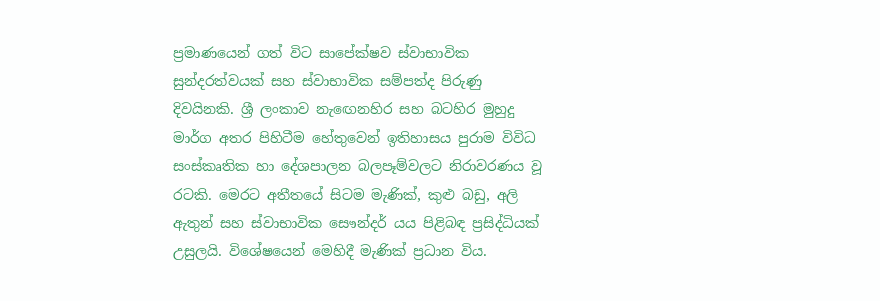ප්‍රමාණයෙන් ගත් විට සාපේක්ෂව ස්වාභාවික සුන්දරත්වයක් සහ ස්වාභාවික සම්පත්ද පිරුණු දිවයිනකි. ශ්‍රී ලංකාව නැඟෙනහිර සහ බටහිර මුහුදු මාර්ග අතර පිහිටීම හේතුවෙන් ඉතිහාසය පුරාම විවිධ සංස්කෘතික හා දේශපාලන බලපෑම්වලට නිරාවරණය වූ රටකි. මෙරට අතීතයේ සිටම මැණික්, කුළු බඩු, අලි ඇතුන් සහ ස්වාභාවික සෞන්දර් යය පිළිබඳ ප්‍රසිද්ධියක් උසුලයි. විශේෂයෙන් මෙහිදී මැණික් ප්‍රධාන විය.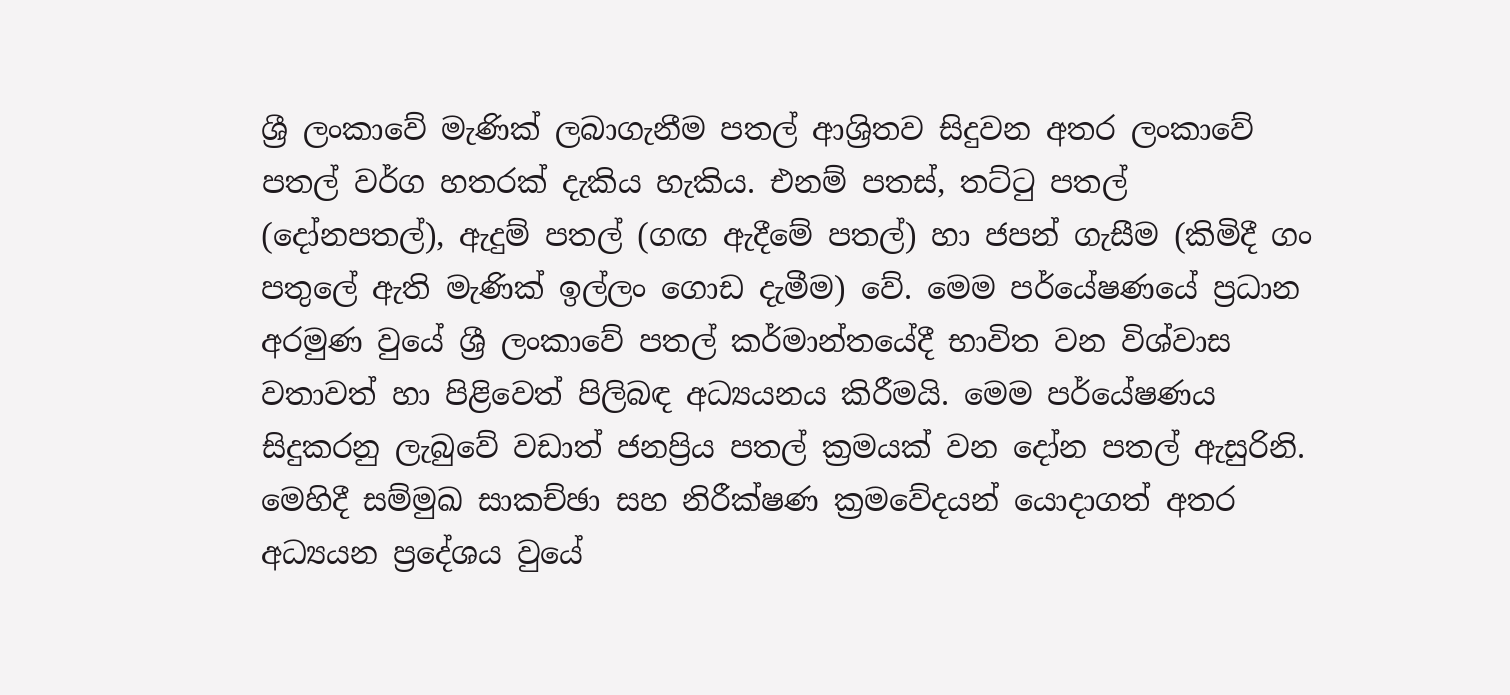ශ්‍රී ලංකාවේ මැණික් ලබාගැනීම පතල් ආශ්‍රිතව සිදුවන අතර ලංකාවේ පතල් වර්ග හතරක් දැකිය හැකිය. එනම් පතස්, තට්ටු පතල් (දෝනපතල්), ඇදුම් පතල් (ගඟ ඇදීමේ පතල්) හා ජපන් ගැසීම (කිමිදී ගං පතුලේ ඇති මැණික් ඉල්ලං ගොඩ දැමීම) වේ. මෙම පර්යේෂණයේ ප්‍රධාන අරමුණ වුයේ ශ්‍රී ලංකාවේ පතල් කර්මාන්තයේදී භාවිත වන විශ්වාස වතාවත් හා පිළිවෙත් පිලිබඳ අධ්‍යයනය කිරීමයි. මෙම පර්යේෂණය සිදුකරනු ලැබුවේ වඩාත් ජනප්‍රිය පතල් ක්‍රමයක් වන දෝන පතල් ඇසුරිනි. මෙහිදී සම්මුඛ සාකච්ඡා සහ නිරීක්ෂණ ක්‍රමවේදයන් යොදාගත් අතර අධ්‍යයන ප්‍රදේශය වුයේ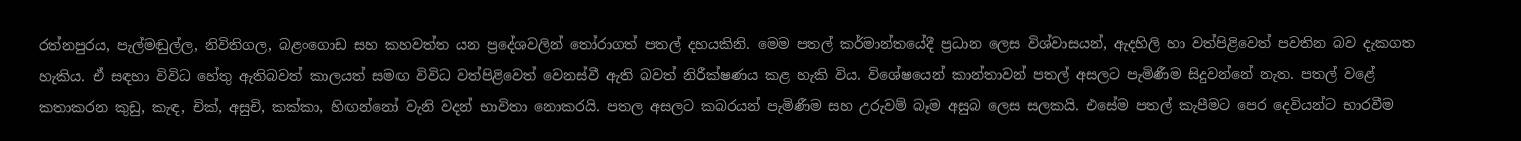රත්නපුරය, පැල්මඬුල්ල, නිවිතිගල, බළංගොඩ සහ කහවත්ත යන ප්‍රදේශවලින් තෝරාගත් පතල් දහයකිනි. මෙම පතල් කර්මාන්තයේදී ප්‍රධාන ලෙස විශ්වාසයන්, ඇදහිලි හා වත්පිළිවෙත් පවතින බව දැකගත හැකිය. ඒ සඳහා විවිධ හේතු ඇතිබවත් කාලයත් සමඟ විවිධ වත්පිළිවෙත් වෙනස්වී ඇති බවත් නිරීක්ෂණය කළ හැකි විය. විශේෂයෙන් කාන්තාවන් පතල් අසලට පැමිණීම සිදුවන්නේ නැත. පතල් වළේ කතාකරන කුඩු, කැඳ, චික්, අසුචි, කක්කා, හිඟන්නෝ වැනි වදන් භාවිතා නොකරයි. පතල අසලට කබරයන් පැමිණීම සහ උරුවම් බෑම අසුබ ලෙස සලකයි. එසේම පතල් කැපීමට පෙර දෙවියන්ට භාරවීම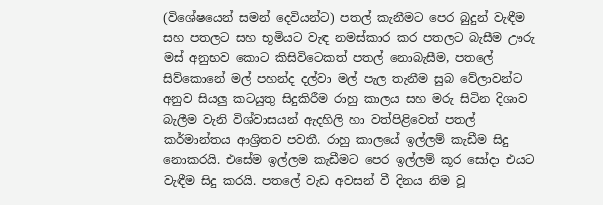(විශේෂයෙන් සමන් දෙවියන්ට) පතල් කැනීමට පෙර බුදුන් වැඳීම සහ පතලට සහ භූමියට වැඳ නමස්කාර කර පතලට බැසීම ඌරු මස් අනුභව කොට කිසිවිටෙකත් පතල් නොබැසීම, පතලේ සිව්කොනේ මල් පහන්ද දල්වා මල් පැල තැනීම සුබ වේලාවන්ට අනුව සියලු කටයුතු සිදුකිරීම රාහු කාලය සහ මරු සිටින දිශාව බැලීම වැනි විශ්වාසයන් ඇදහිලි හා වත්පිළිවෙත් පතල් කර්මාන්තය ආශ්‍රිතව පවතී. රාහු කාලයේ ඉල්ලම් කැඩීම සිදු නොකරයි. එසේම ඉල්ලම කැඩීමට පෙර ඉල්ලම් කූර සෝදා එයට වැඳීම සිදු කරයි. පතලේ වැඩ අවසන් වී දිනය නිම වූ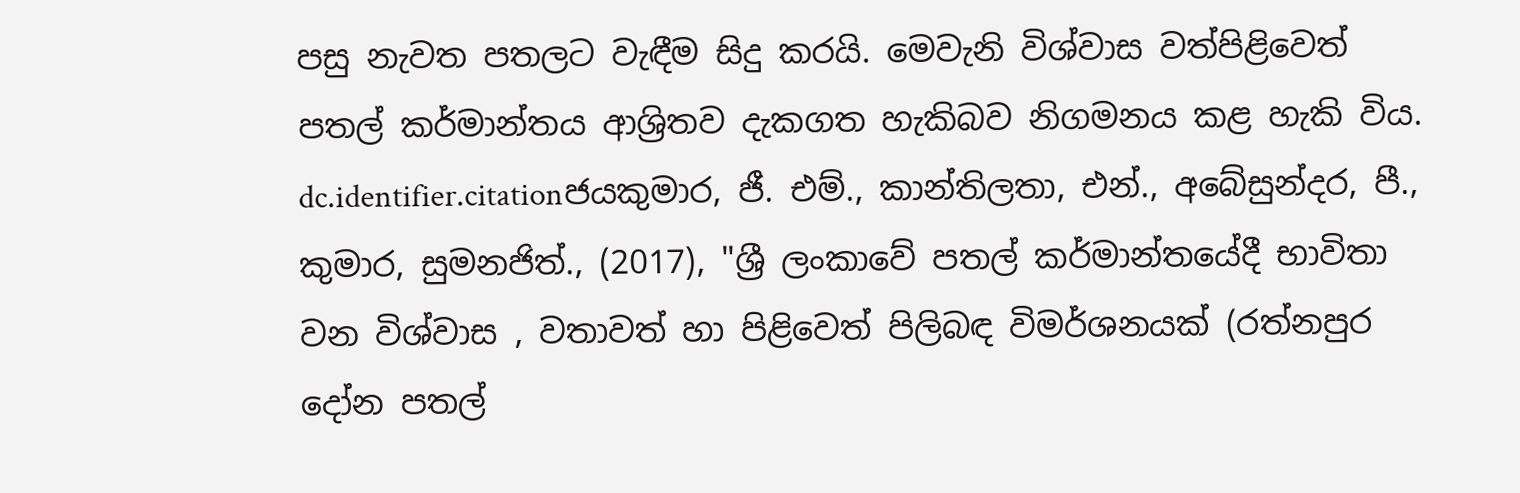පසු නැවත පතලට වැඳීම සිදු කරයි. මෙවැනි විශ්වාස වත්පිළිවෙත් පතල් කර්මාන්තය ආශ්‍රිතව දැකගත හැකිබව නිගමනය කළ හැකි විය.
dc.identifier.citationජයකුමාර, ජී. එම්., කාන්තිලතා, එන්., අබේසුන්දර, පී., කුමාර, සුමනජිත්., (2017), "ශ්‍රී ලංකාවේ පතල් කර්මාන්තයේදී භාවිතා වන විශ්වාස , වතාවත් හා පිළිවෙත් පිලිබඳ විමර්ශනයක් (රත්නපුර දෝන පතල්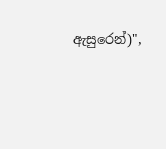ඇසුරෙන්)",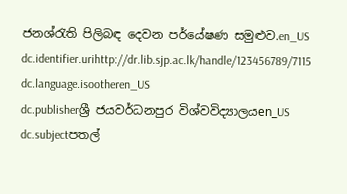ජනශ්රැති පිලිබඳ දෙවන පර්යේෂණ සමුළුව.en_US
dc.identifier.urihttp://dr.lib.sjp.ac.lk/handle/123456789/7115
dc.language.isootheren_US
dc.publisherශ්‍රී ජයවර්ධනපුර විශ්වවිද්‍යාලයen_US
dc.subjectපතල්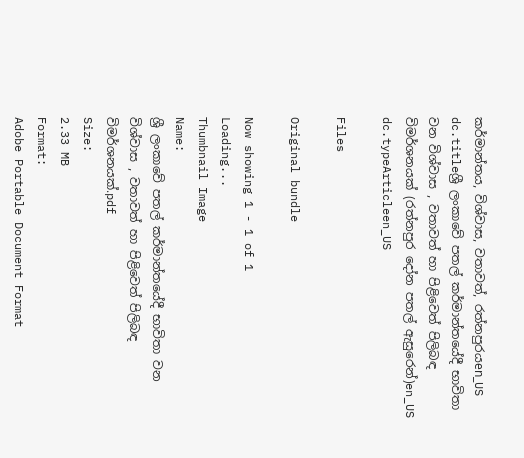කර්මාන්තය, විශ්වාස, වතාවත්, රත්නපුරයen_US
dc.titleශ්‍රී ලංකාවේ පතල් කර්මාන්තයේදී භාවිතා වන විශ්වාස , වතාවත් හා පිළිවෙත් පිලිබඳ විමර්ශනයක් (රත්නපුර දෝන පතල් ඇසුරෙන්)en_US
dc.typeArticleen_US

Files

Original bundle

Now showing 1 - 1 of 1
Loading...
Thumbnail Image
Name:
ශ්‍රී ලංකාවේ පතල් කර්මාන්තයේදී භාවිතා වන විශ්වාස , වතාවත් හා පිළිවෙත් පිලිබඳ විමර්ශනයක්.pdf
Size:
2.33 MB
Format:
Adobe Portable Document Format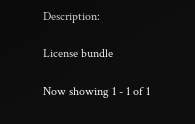Description:

License bundle

Now showing 1 - 1 of 1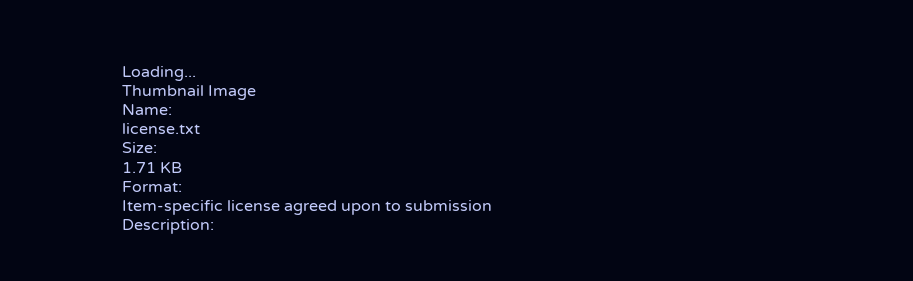Loading...
Thumbnail Image
Name:
license.txt
Size:
1.71 KB
Format:
Item-specific license agreed upon to submission
Description: